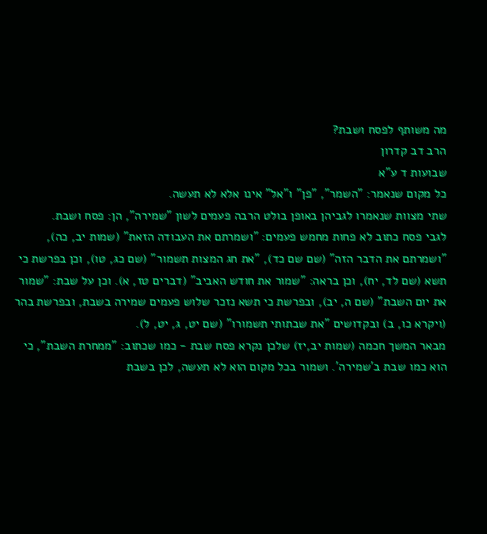מה משותף לפסח ושבת?
הרב דב קדרון
שבועות ד ע"א
כל מקום שנאמר: "השמר", "פן" ו"אל" אינו אלא לא תעשה.
שתי מצוות שנאמרו לגביהן באופן בולט הרבה פעמים לשון "שמירה", הן: פסח ושבת.
לגבי פסח כתוב לא פחות מחמש פעמים: "ושמרתם את העבודה הזאת" (שמות יב, כה), "ושמרתם את הדבר הזה" (שם שם כד), "את חג המצות תשמור" (שם כג, טו), וכן בפרשת כי תשא (שם לד, יח), וכן בראה: "שמור את חודש האביב" (דברים טז, א). וכן על שבת: "שמור את יום השבת" (שם ה, יב), ובפרשת כי תשא נזכר שלוש פעמים שמירה בשבת, ובפרשת בהר (ויקרא כו, ב) ובקדושים "את שבתותי תשמורו" (שם יט, ג, יט, ל).
מבאר המשך חכמה (שמות יב,יז) שלכן נקרא פסח שבת - כמו שכתוב: "ממחרת השבת", כי הוא כמו שבת ב'שמירה'. ושמור בכל מקום הוא לא תעשה, לכן בשבת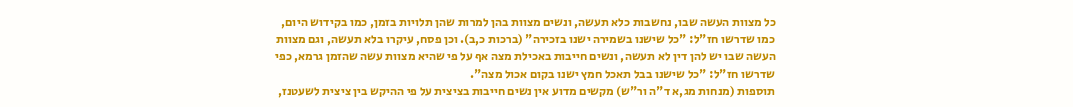כל מצוות העשה שבו, נחשבות כלא תעשה, ונשים מצוות בהן למרות שהן תלויות בזמן, כמו בקידוש היום, כמו שדרשו חז"ל: "כל שישנו בשמירה ישנו בזכירה" (ברכות כ,ב). וכן פסח, עיקרו בלא תעשה, וגם מצוות העשה שבו יש להן דין לא תעשה, ונשים חייבות באכילת מצה אף על פי שהיא מצוות עשה שהזמן גרמא, כפי שדרשו חז"ל: "כל שישנו בבל תאכל חמץ ישנו בקום אכול מצה".
תוספות (מנחות מג,א ד"ה ור"ש) מקשים מדוע אין נשים חייבות בציצית על פי ההיקש בין ציצית לשעטנז,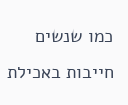כמו שנשים חייבות באכילת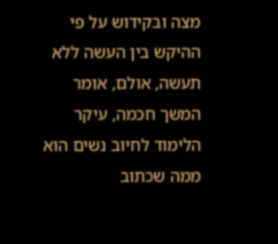מצה ובקידוש על פי ההיקש בין העשה ללא תעשה, אולם, אומר המשך חכמה, עיקר הלימוד לחיוב נשים הוא ממה שכתוב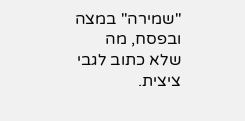"שמירה" במצה ובפסח, מה שלא כתוב לגבי ציצית.